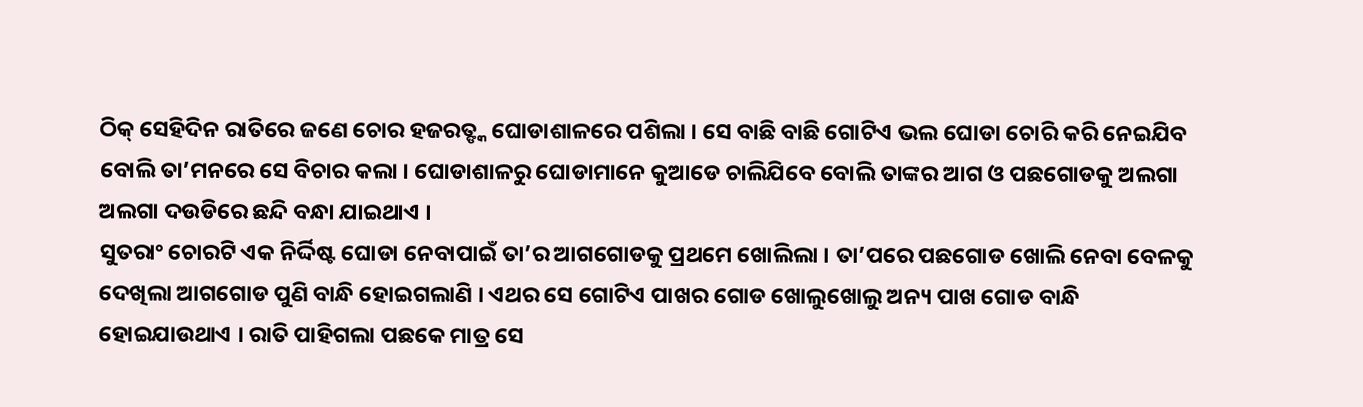ଠିକ୍ ସେହିଦିନ ରାତିରେ ଜଣେ ଚୋର ହଜରତ୍ଙ୍କ ଘୋଡାଶାଳରେ ପଶିଲା । ସେ ବାଛି ବାଛି ଗୋଟିଏ ଭଲ ଘୋଡା ଚୋରି କରି ନେଇଯିବ ବୋଲି ତା’ମନରେ ସେ ବିଚାର କଲା । ଘୋଡାଶାଳରୁ ଘୋଡାମାନେ କୁଆଡେ ଚାଲିଯିବେ ବୋଲି ତାଙ୍କର ଆଗ ଓ ପଛଗୋଡକୁ ଅଲଗା ଅଲଗା ଦଉଡିରେ ଛନ୍ଦି ବନ୍ଧା ଯାଇଥାଏ ।
ସୁତରାଂ ଚୋରଟି ଏକ ନିର୍ଦ୍ଦିଷ୍ଟ ଘୋଡା ନେବାପାଇଁ ତା’ର ଆଗଗୋଡକୁ ପ୍ରଥମେ ଖୋଲିଲା । ତା’ପରେ ପଛଗୋଡ ଖୋଲି ନେବା ବେଳକୁ ଦେଖିଲା ଆଗଗୋଡ ପୁଣି ବାନ୍ଧି ହୋଇଗଲାଣି । ଏଥର ସେ ଗୋଟିଏ ପାଖର ଗୋଡ ଖୋଲୁଖୋଲୁ ଅନ୍ୟ ପାଖ ଗୋଡ ବାନ୍ଧି ହୋଇଯାଉଥାଏ । ରାତି ପାହିଗଲା ପଛକେ ମାତ୍ର ସେ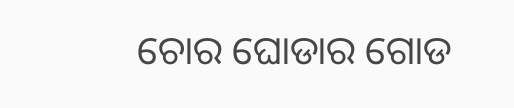ଚୋର ଘୋଡାର ଗୋଡ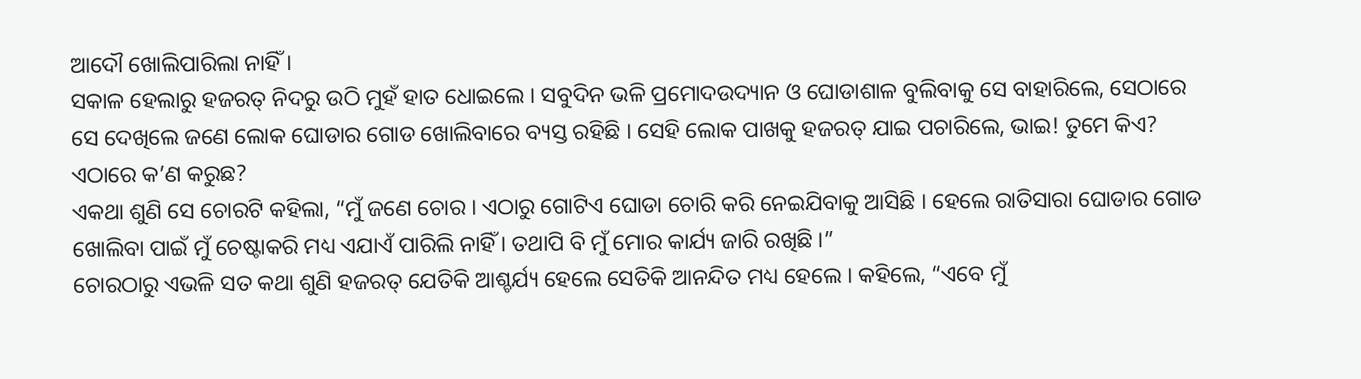ଆଦୌ ଖୋଲିପାରିଲା ନାହିଁ ।
ସକାଳ ହେଲାରୁ ହଜରତ୍ ନିଦରୁ ଉଠି ମୁହଁ ହାତ ଧୋଇଲେ । ସବୁଦିନ ଭଳି ପ୍ରମୋଦଉଦ୍ୟାନ ଓ ଘୋଡାଶାଳ ବୁଲିବାକୁ ସେ ବାହାରିଲେ, ସେଠାରେ ସେ ଦେଖିଲେ ଜଣେ ଲୋକ ଘୋଡାର ଗୋଡ ଖୋଲିବାରେ ବ୍ୟସ୍ତ ରହିଛି । ସେହି ଲୋକ ପାଖକୁ ହଜରତ୍ ଯାଇ ପଚାରିଲେ, ଭାଇ! ତୁମେ କିଏ? ଏଠାରେ କ’ଣ କରୁଛ?
ଏକଥା ଶୁଣି ସେ ଚୋରଟି କହିଲା, “ମୁଁ ଜଣେ ଚୋର । ଏଠାରୁ ଗୋଟିଏ ଘୋଡା ଚୋରି କରି ନେଇଯିବାକୁ ଆସିଛି । ହେଲେ ରାତିସାରା ଘୋଡାର ଗୋଡ ଖୋଲିବା ପାଇଁ ମୁଁ ଚେଷ୍ଟାକରି ମଧ୍ୟ ଏଯାଏଁ ପାରିଲି ନାହିଁ । ତଥାପି ବି ମୁଁ ମୋର କାର୍ଯ୍ୟ ଜାରି ରଖିଛି ।”
ଚୋରଠାରୁ ଏଭଳି ସତ କଥା ଶୁଣି ହଜରତ୍ ଯେତିକି ଆଶ୍ଚର୍ଯ୍ୟ ହେଲେ ସେତିକି ଆନନ୍ଦିତ ମଧ୍ୟ ହେଲେ । କହିଲେ, “ଏବେ ମୁଁ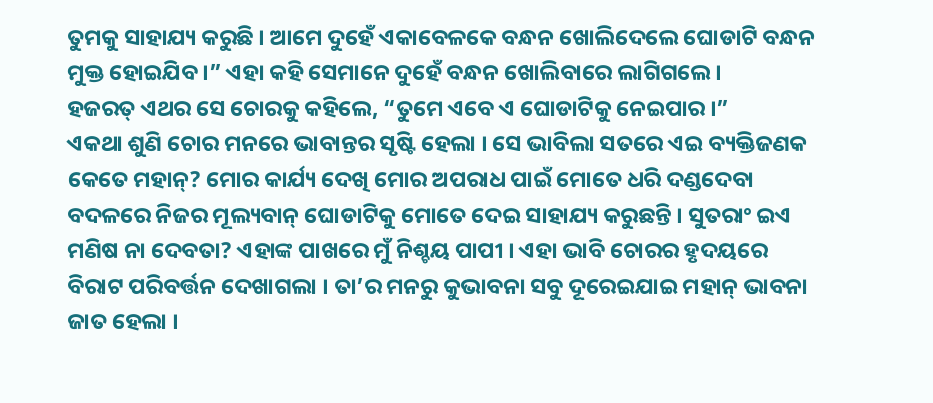ତୁମକୁ ସାହାଯ୍ୟ କରୁଛି । ଆମେ ଦୁହେଁ ଏକାବେଳକେ ବନ୍ଧନ ଖୋଲିଦେଲେ ଘୋଡାଟି ବନ୍ଧନ ମୁକ୍ତ ହୋଇଯିବ ।” ଏହା କହି ସେମାନେ ଦୁହେଁ ବନ୍ଧନ ଖୋଲିବାରେ ଲାଗିଗଲେ ।
ହଜରତ୍ ଏଥର ସେ ଚୋରକୁ କହିଲେ, “ତୁମେ ଏବେ ଏ ଘୋଡାଟିକୁ ନେଇପାର ।”
ଏକଥା ଶୁଣି ଚୋର ମନରେ ଭାବାନ୍ତର ସୃଷ୍ଟି ହେଲା । ସେ ଭାବିଲା ସତରେ ଏଇ ବ୍ୟକ୍ତିଜଣକ କେତେ ମହାନ୍? ମୋର କାର୍ଯ୍ୟ ଦେଖି ମୋର ଅପରାଧ ପାଇଁ ମୋତେ ଧରି ଦଣ୍ଡଦେବା ବଦଳରେ ନିଜର ମୂଲ୍ୟବାନ୍ ଘୋଡାଟିକୁ ମୋତେ ଦେଇ ସାହାଯ୍ୟ କରୁଛନ୍ତି । ସୁତରାଂ ଇଏ ମଣିଷ ନା ଦେବତା? ଏହାଙ୍କ ପାଖରେ ମୁଁ ନିଶ୍ଚୟ ପାପୀ । ଏହା ଭାବି ଚୋରର ହୃଦୟରେ ବିରାଟ ପରିବର୍ତ୍ତନ ଦେଖାଗଲା । ତା’ର ମନରୁ କୁଭାବନା ସବୁ ଦୂରେଇଯାଇ ମହାନ୍ ଭାବନା ଜାତ ହେଲା ।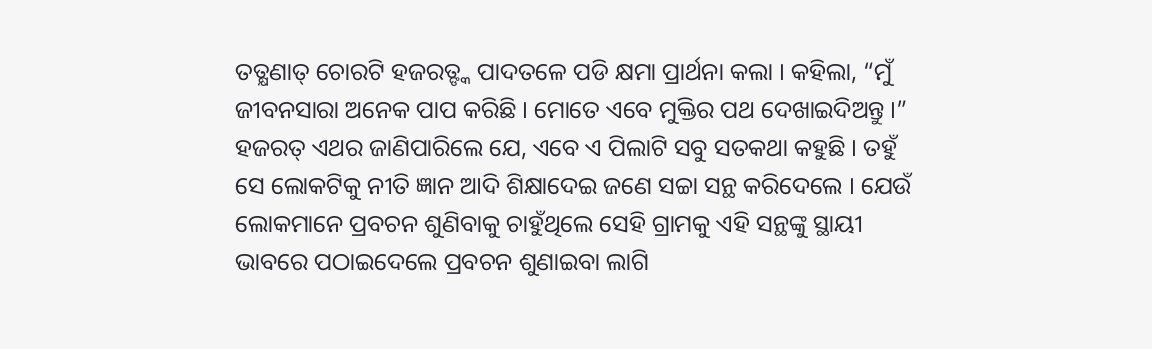ତତ୍କ୍ଷଣାତ୍ ଚୋରଟି ହଜରତ୍ଙ୍କ ପାଦତଳେ ପଡି କ୍ଷମା ପ୍ରାର୍ଥନା କଲା । କହିଲା, “ମୁଁ ଜୀବନସାରା ଅନେକ ପାପ କରିଛି । ମୋତେ ଏବେ ମୁକ୍ତିର ପଥ ଦେଖାଇଦିଅନ୍ତୁ ।”
ହଜରତ୍ ଏଥର ଜାଣିପାରିଲେ ଯେ, ଏବେ ଏ ପିଲାଟି ସବୁ ସତକଥା କହୁଛି । ତହୁଁ ସେ ଲୋକଟିକୁ ନୀତି ଜ୍ଞାନ ଆଦି ଶିକ୍ଷାଦେଇ ଜଣେ ସଚ୍ଚା ସନ୍ଥ କରିଦେଲେ । ଯେଉଁ ଲୋକମାନେ ପ୍ରବଚନ ଶୁଣିବାକୁ ଚାହୁଁଥିଲେ ସେହି ଗ୍ରାମକୁ ଏହି ସନ୍ଥଙ୍କୁ ସ୍ଥାୟୀ ଭାବରେ ପଠାଇଦେଲେ ପ୍ରବଚନ ଶୁଣାଇବା ଲାଗି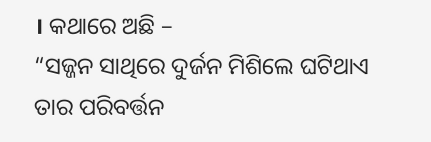। କଥାରେ ଅଛି –
“ସଜ୍ଜନ ସାଥିରେ ଦୁର୍ଜନ ମିଶିଲେ ଘଟିଥାଏ ତାର ପରିବର୍ତ୍ତନ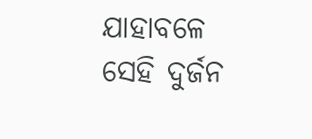ଯାହାବଳେ ସେହି ଦୁର୍ଜନ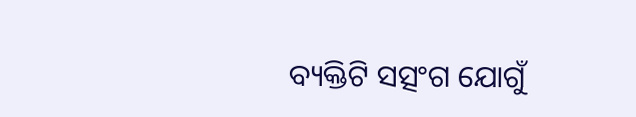ବ୍ୟକ୍ତିଟି ସତ୍ସଂଗ ଯୋଗୁଁ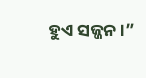ହୁଏ ସଜ୍ଜନ ।”